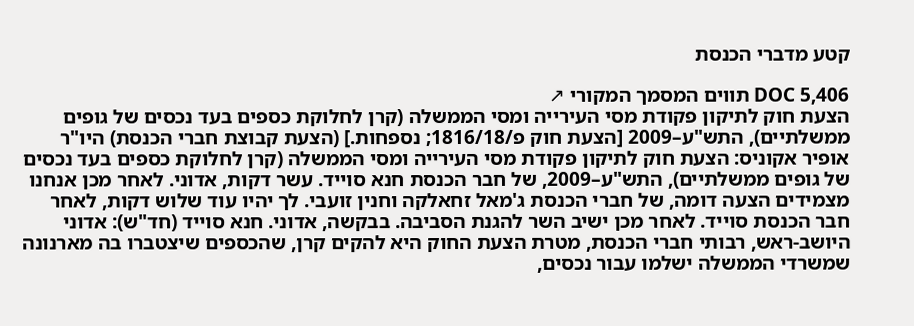קטע מדברי הכנסת

DOC 5,406 תווים המסמך המקורי ↗
הצעת חוק לתיקון פקודת מסי העירייה ומסי הממשלה (קרן לחלוקת כספים בעד נכסים של גופים ממשלתיים), התש"ע–2009 [הצעת חוק פ/1816/18; נספחות.] (הצעת קבוצת חברי הכנסת) היו"ר אופיר אקוניס: הצעת חוק לתיקון פקודת מסי העירייה ומסי הממשלה (קרן לחלוקת כספים בעד נכסים של גופים ממשלתיים), התש"ע–2009, של חבר הכנסת חנא סוייד. עשר דקות, אדוני. לאחר מכן אנחנו מצמידים הצעה דומה, של חברי הכנסת ג'מאל זחאלקה וחנין זועבי. לך יהיו עוד שלוש דקות, לאחר חבר הכנסת סוייד. לאחר מכן ישיב השר להגנת הסביבה. בבקשה, אדוני. חנא סוייד (חד"ש): אדוני היושב-ראש, רבותי חברי הכנסת, מטרת הצעת החוק היא להקים קרן, שהכספים שיצטברו בה מארנונה שמשרדי הממשלה ישלמו עבור נכסים,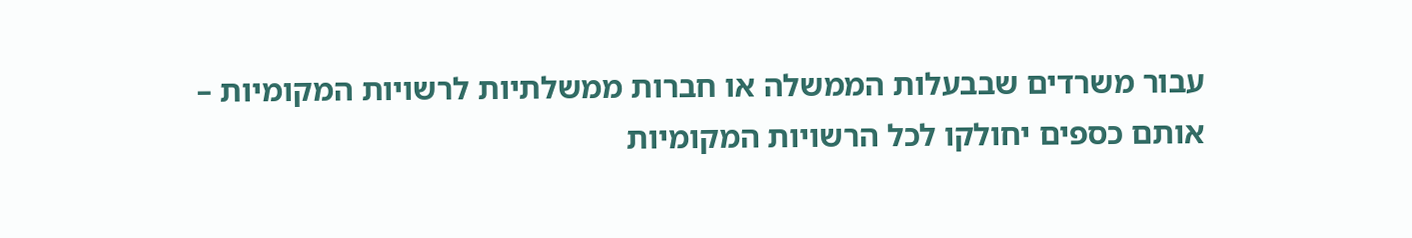עבור משרדים שבבעלות הממשלה או חברות ממשלתיות לרשויות המקומיות – אותם כספים יחולקו לכל הרשויות המקומיות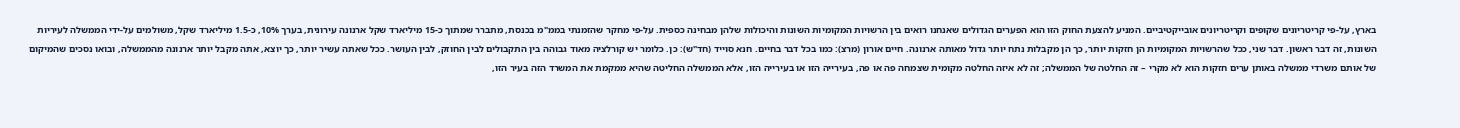בארץ, על-פי קריטריונים שקופים וקריטריונים אובייקטיביים. המניע להצעת החוק הזו הוא הפערים הגדולים שאנחנו רואים בין הרשויות המקומיות השונות והיכולות שלהן מבחינה כספית. על-פי מחקר שהזמנתי בממ"מ בכנסת, מתברר שמתוך כ-15 מיליארד שקל ארנונה עירונית, בערך 10%, כ-1.5 מיליארד שקל, משולמים על-ידי הממשלה לעיריות השונות, זה דבר ראשון. דבר שני, ככל שהרשויות המקומיות הן חזקות יותר, כך הן מקבלות נתח יותר גדול מאותה ארנונה. חיים אורון (מרצ): כמו בכל דבר בחיים. חנא סוייד (חד"ש): כן. כלומר יש קורלציה מאוד גבוהה בין התקבולים לבין החוזק, לבין העושר. ככל שאתה עשיר יותר, כך יוצא, אתה מקבל יותר ארנונה מהממשלה, ובואו נסכים שהמיקום של אותם משרדי ממשלה באותן ערים חזקות הוא לא מקרי – זה החלטה של הממשלה; זה לא איזה החלטה מקומית שצמחה פה או פה, בעירייה הזו או בעירייה הזו, אלא הממשלה החליטה שהיא ממקמת את המשרד הזה בעיר הזו,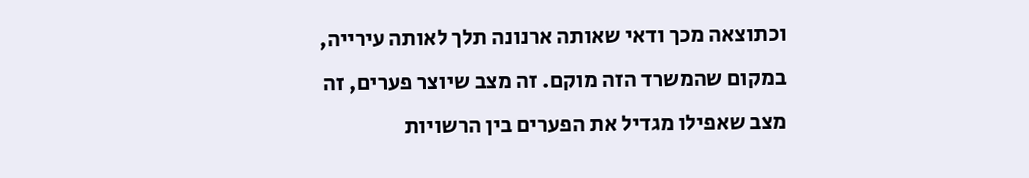וכתוצאה מכך ודאי שאותה ארנונה תלך לאותה עירייה, במקום שהמשרד הזה מוקם. זה מצב שיוצר פערים, זה מצב שאפילו מגדיל את הפערים בין הרשויות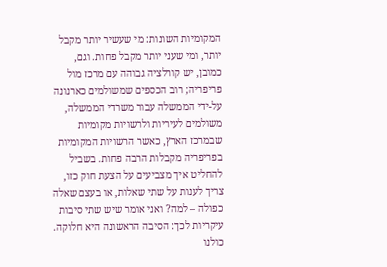המקומיות השונות: מי שעשיר יותר מקבל יותר, ומי שעני יותר מקבל פחות. וגם, כמובן, יש קורלציה גבוהה עם מרכז מול פריפריה; רוב הכספים שמשולמים כארנונה על-ידי הממשלה עבור משרדי הממשלה, משולמים לעיריות ולרשויות מקומיות שבמרכז הארץ, כאשר הרשויות המקומיות בפריפריה מקבלות הרבה פחות. בשביל להחליט איך מצביעים על הצעת חוק כזו, צריך לענות על שתי שאלות, או בעצם שאלה כפולה – למה? ואני אומר שיש שתי סיבות עיקריות לכך: הסיבה הראשונה היא חלוקה. כולנו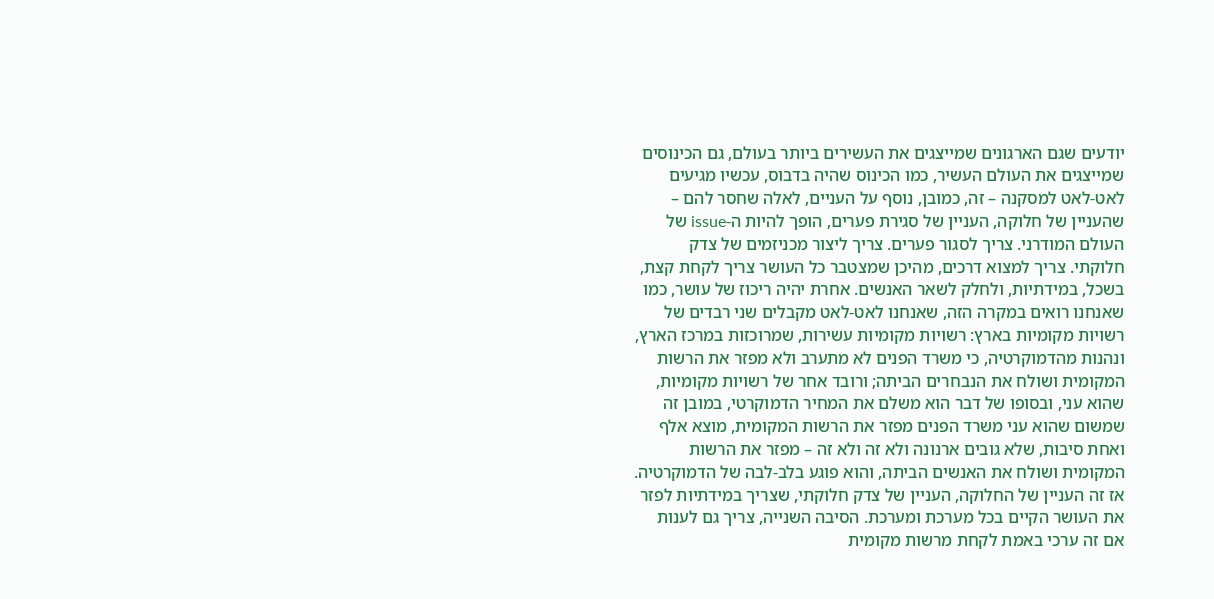יודעים שגם הארגונים שמייצגים את העשירים ביותר בעולם, גם הכינוסים שמייצגים את העולם העשיר, כמו הכינוס שהיה בדבוס, עכשיו מגיעים לאט-לאט למסקנה – זה, כמובן, נוסף על העניים, לאלה שחסר להם – שהעניין של חלוקה, העניין של סגירת פערים, הופך להיות ה-issue של העולם המודרני. צריך לסגור פערים. צריך ליצור מכניזמים של צדק חלוקתי. צריך למצוא דרכים, מהיכן שמצטבר כל העושר צריך לקחת קצת, בשכל, במידתיות, ולחלק לשאר האנשים. אחרת יהיה ריכוז של עושר, כמו שאנחנו רואים במקרה הזה, שאנחנו לאט-לאט מקבלים שני רבדים של רשויות מקומיות בארץ: רשויות מקומיות עשירות, שמרוכזות במרכז הארץ, ונהנות מהדמוקרטיה, כי משרד הפנים לא מתערב ולא מפזר את הרשות המקומית ושולח את הנבחרים הביתה; ורובד אחר של רשויות מקומיות, שהוא עני, ובסופו של דבר הוא משלם את המחיר הדמוקרטי, במובן זה שמשום שהוא עני משרד הפנים מפזר את הרשות המקומית, מוצא אלף ואחת סיבות, שלא גובים ארנונה ולא זה ולא זה – מפזר את הרשות המקומית ושולח את האנשים הביתה, והוא פוגע בלב-לבה של הדמוקרטיה. אז זה העניין של החלוקה, העניין של צדק חלוקתי, שצריך במידתיות לפזר את העושר הקיים בכל מערכת ומערכת. הסיבה השנייה, צריך גם לענות אם זה ערכי באמת לקחת מרשות מקומית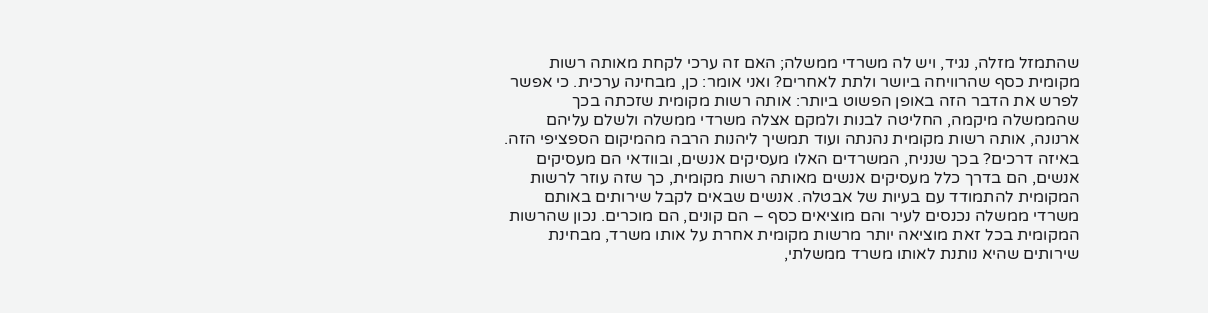שהתמזל מזלה, נגיד, ויש לה משרדי ממשלה; האם זה ערכי לקחת מאותה רשות מקומית כסף שהרוויחה ביושר ולתת לאחרים? ואני אומר: כן, מבחינה ערכית. כי אפשר לפרש את הדבר הזה באופן הפשוט ביותר: אותה רשות מקומית שזכתה בכך שהממשלה מיקמה, החליטה לבנות ולמקם אצלה משרדי ממשלה ולשלם עליהם ארנונה, אותה רשות מקומית נהנתה ועוד תמשיך ליהנות הרבה מהמיקום הספציפי הזה. באיזה דרכים? בכך שנניח, המשרדים האלו מעסיקים אנשים, ובוודאי הם מעסיקים אנשים, הם בדרך כלל מעסיקים אנשים מאותה רשות מקומית, כך שזה עוזר לרשות המקומית להתמודד עם בעיות של אבטלה. אנשים שבאים לקבל שירותים באותם משרדי ממשלה נכנסים לעיר והם מוציאים כסף – הם קונים, הם מוכרים. נכון שהרשות המקומית בכל זאת מוציאה יותר מרשות מקומית אחרת על אותו משרד, מבחינת שירותים שהיא נותנת לאותו משרד ממשלתי,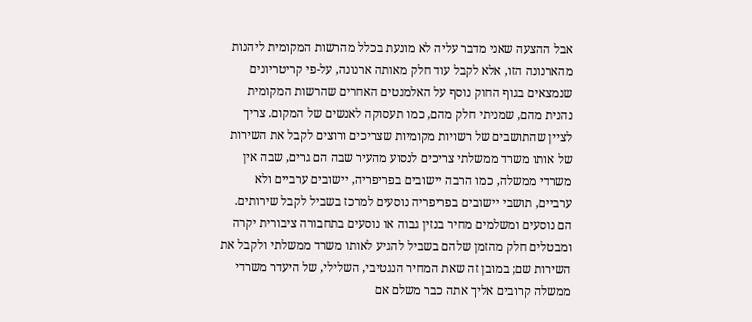אבל ההצעה שאני מדבר עליה לא מונעת בכלל מהרשות המקומית ליהנות מהארנונה הזו, אלא לקבל עוד חלק מאותה ארנונה, על-פי קריטריונים שנמצאים בגוף החוק נוסף על האלמנטים האחרים שהרשות המקומית נהנית מהם, שמניתי חלק מהם, כמו תעסוקה לאנשים של המקום. צריך לציין שהתושבים של רשויות מקומיות שצריכים ורוצים לקבל את השירות של אותו משרד ממשלתי צריכים לנסוע מהעיר שבה הם גרים, שבה אין משרדי ממשלה, כמו הרבה יישובים בפריפריה, יישובים ערביים ולא ערביים, תושבי יישובים בפריפריה נוסעים למרכז בשביל לקבל שירותים. הם נוסעים ומשלמים מחיר בנזין גבוה או נוסעים בתחבורה ציבורית יקרה ומבטלים חלק מהזמן שלהם בשביל להגיע לאותו משרד ממשלתי ולקבל את השירות שם; במובן זה שאת המחיר הנגטיבי, השלילי, של היעדר משרדי ממשלה קרובים אליך אתה כבר משלם אם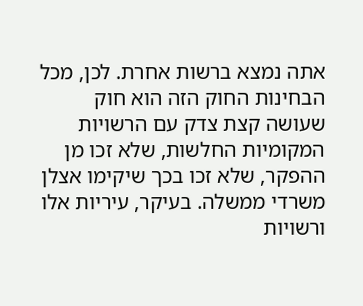אתה נמצא ברשות אחרת. לכן, מכל הבחינות החוק הזה הוא חוק שעושה קצת צדק עם הרשויות המקומיות החלשות, שלא זכו מן ההפקר, שלא זכו בכך שיקימו אצלן משרדי ממשלה. בעיקר, עיריות אלו ורשויות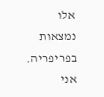אלו נמצאות בפריפריה. אני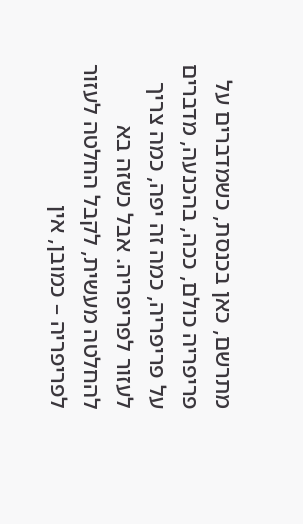מתרשם, כאן בכנסת, כשמדברים על פריפריה כולם, ככה, בהכנעה, מדברים על פריפריה, כמה זה יפה, כמה צריך לעזור לפריפריה. אבל כשזה בא להחלטה מעשית, לקבל החלטה לעזור לפריפריה – כמובן, אין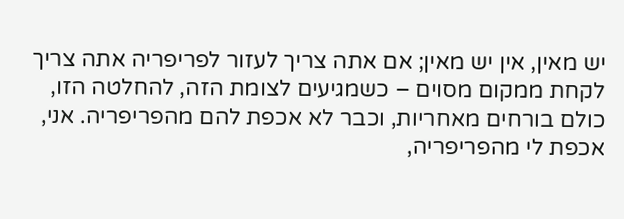יש מאין, אין יש מאין; אם אתה צריך לעזור לפריפריה אתה צריך לקחת ממקום מסוים – כשמגיעים לצומת הזה, להחלטה הזו, כולם בורחים מאחריות, וכבר לא אכפת להם מהפריפריה. אני, אכפת לי מהפריפריה,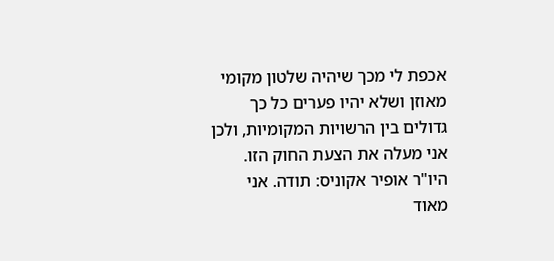אכפת לי מכך שיהיה שלטון מקומי מאוזן ושלא יהיו פערים כל כך גדולים בין הרשויות המקומיות, ולכן אני מעלה את הצעת החוק הזו. היו"ר אופיר אקוניס: תודה. אני מאוד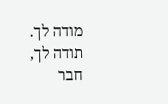מודה לך. תודה לך, חבר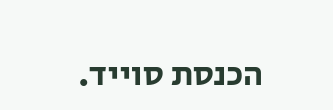הכנסת סוייד.